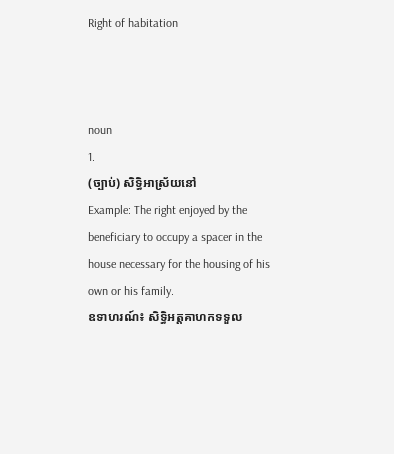Right of habitation



noun
1.
(ច្បាប់) សិទ្ធិអាស្រ័យនៅ
Example: The right enjoyed by the beneficiary to occupy a spacer in the house necessary for the housing of his own or his family.
ឧទាហរណ៍៖ សិទ្ធិអត្តគាហកទទួល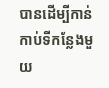បានដើម្បីកាន់កាប់ទីកន្លែងមួយ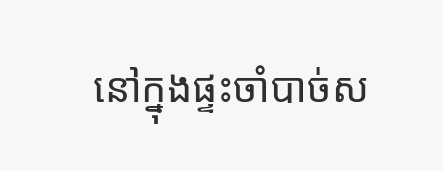នៅក្នុងផ្ទះចាំបាច់ស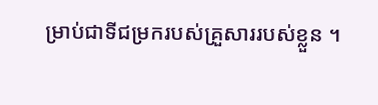ម្រាប់ជាទីជម្រករបស់គ្រួសាររបស់ខ្លួន ។